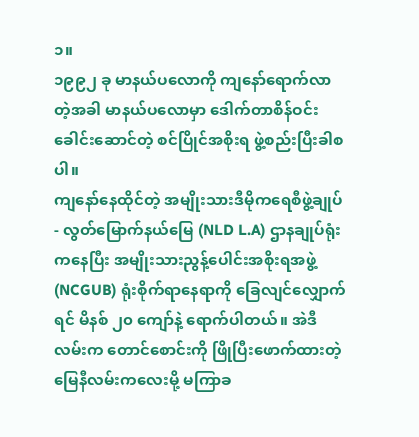၁။
၁၉၉၂ ခု မာနယ်ပလောကို ကျနော်ရောက်လာတဲ့အခါ မာနယ်ပလောမှာ ဒေါက်တာစိန်ဝင်း ခေါင်းဆောင်တဲ့ စင်ပြိုင်အစိုးရ ဖွဲ့စည်းပြီးခါစပါ။
ကျနော်နေထိုင်တဲ့ အမျိုးသားဒီမိုကရေစီဖွဲ့ချုပ်- လွတ်မြောက်နယ်မြေ (NLD L.A) ဌာနချုပ်ရုံးကနေပြီး အမျိုးသားညွန့်ပေါင်းအစိုးရအဖွဲ့ (NCGUB) ရုံးစိုက်ရာနေရာကို ခြေလျင်လျှောက်ရင် မိနစ် ၂၀ ကျော်နဲ့ ရောက်ပါတယ်။ အဲဒီလမ်းက တောင်စောင်းကို ဖြိုပြီးဖောက်ထားတဲ့ မြေနီလမ်းကလေးမို့ မကြာခ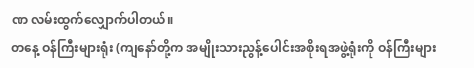ဏ လမ်းထွက်လျှောက်ပါတယ်။
တနေ့ ဝန်ကြီးများရုံး (ကျနော်တို့က အမျိုးသားညွန့်ပေါင်းအစိုးရအဖွဲ့ရုံးကို ဝန်ကြီးများ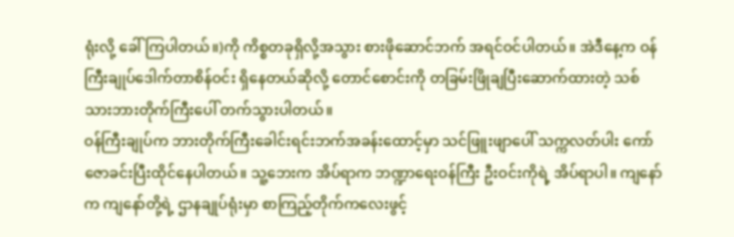ရုံးလို့ ခေါ်ကြပါတယ်။)ကို ကိစ္စတခုရှိလို့အသွား စားဖိုဆောင်ဘက် အရင်ဝင်ပါတယ်။ အဲဒီနေ့က ဝန်ကြီးချုပ်ဒေါက်တာစိန်ဝင်း ရှိနေတယ်ဆိုလို့ တောင်စောင်းကို တခြမ်းဖြိုချပြီးဆောက်ထားတဲ့ သစ်သားဘားတိုက်ကြီးပေါ် တက်သွားပါတယ်။
ဝန်ကြီးချုပ်က ဘားတိုက်ကြီးခေါင်းရင်းဘက်အခန်းထောင့်မှာ သင်ဖြူးဖျာပေါ် သက္ကလတ်ပါး ကော်ဇောခင်းပြီးထိုင်နေပါတယ်။ သူ့ဘေးက အိပ်ရာက ဘဏ္ဍာရေးဝန်ကြီး ဦးဝင်းကိုရဲ့ အိပ်ရာပါ။ ကျနော်က ကျနော်တို့ရဲ့ ဌာနချုပ်ရုံးမှာ စာကြည့်တိုက်ကလေးဖွင့်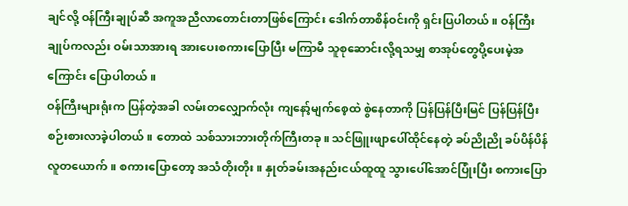ချင်လို့ ဝန်ကြီးချုပ်ဆီ အကူအညီလာတောင်းတာဖြစ်ကြောင်း ဒေါက်တာစိန်ဝင်းကို ရှင်းပြပါတယ်။ ဝန်ကြီးချုပ်ကလည်း ဝမ်းသာအားရ အားပေးစကားပြောပြီး မကြာမီ သူစုဆောင်းလို့ရသမျှ စာအုပ်တွေပို့ပေးမဲ့အကြောင်း ပြောပါတယ်။
ဝန်ကြီးများရုံးက ပြန်တဲ့အခါ လမ်းတလျှောက်လုံး ကျနော့်မျက်စေ့ထဲ စွဲနေတာကို ပြန်ပြန်ပြီးမြင် ပြန်ပြန်ပြီး စဉ်းစားလာခဲ့ပါတယ်။ တောထဲ သစ်သားဘားတိုက်ကြီးတခု။ သင်ဖြူးဖျာပေါ်ထိုင်နေတဲ့ ခပ်ညိုညို ခပ်ပိန်ပိန် လူတယောက်။ စကားပြောတော့ အသံတိုးတိုး။ နှုတ်ခမ်းအနည်းငယ်ထူထူ သွားပေါ်အောင်ပြုံးပြီး စကားပြော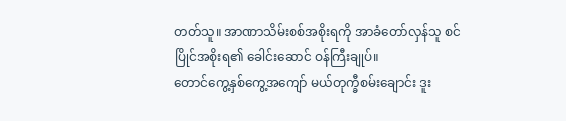တတ်သူ။ အာဏာသိမ်းစစ်အစိုးရကို အာခံတော်လှန်သူ စင်ပြိုင်အစိုးရ၏ ခေါင်းဆောင် ဝန်ကြီးချုပ်။
တောင်ကွေ့နှစ်ကွေ့အကျော် မယ်တုက္ခီစမ်းချောင်း ဒူး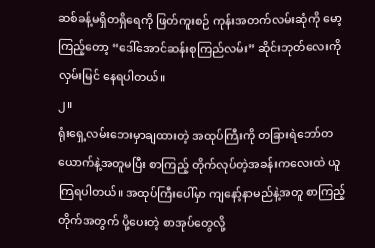ဆစ်ခန့်မရှိတရှိရေကို ဖြတ်ကူးစဉ် ကုန်းအတက်လမ်းဆုံကို မော့ကြည့်တော့ “ဒေါ်အောင်ဆန်းစုကြည်လမ်း” ဆိုင်းဘုတ်လေးကို လှမ်းမြင် နေရပါတယ်။
၂။
ရုံးရှေ့လမ်းဘေးမှာချထားတဲ့ အထုပ်ကြီးကို တခြားရဲဘော်တယောက်နဲ့အတူမပြီး စာကြည့် တိုက်လုပ်တဲ့အခန်းကလေးထဲ ယူကြရပါတယ်။ အထုပ်ကြီးပေါ်မှာ ကျနော့်နာမည်နဲ့အတူ စာကြည့်တိုက်အတွက် ပို့ပေးတဲ့ စာအုပ်တွေလို့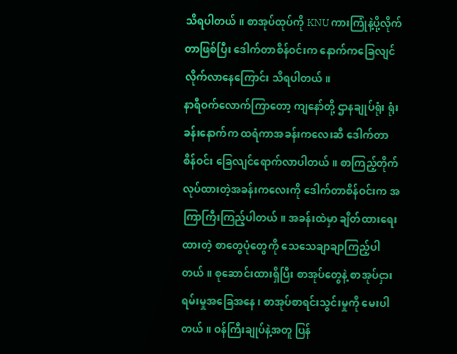သိရပါတယ်။ စာအုပ်ထုပ်ကို KNU ကားကြုံနဲ့ပို့လိုက်တာဖြစ်ပြီး ဒေါက်တာစိန်ဝင်းက နောက်ကခြေလျင်လိုက်လာနေကြောင်း သိရပါတယ်။
နာရီဝက်လောက်ကြာတော့ ကျနော်တို့ ဌာနချုပ်ရုံး ရုံးခန်းနောက်က ထရံကာအခန်းကလေးဆီ ဒေါက်တာစိန်ဝင်း ခြေလျင်ရောက်လာပါတယ်။ စာကြည့်တိုက်လုပ်ထားတဲ့အခန်းကလေးကို ဒေါက်တာစိန်ဝင်းက အကြာကြီးကြည့်ပါတယ်။ အခန်းထဲမှာ ချိတ်ထားရေးထားတဲ့ စာတွေပုံတွေကို သေသေချာချာကြည့်ပါတယ်။ စုဆောင်းထားရှိပြီး စာအုပ်တွေနဲ့ စာအုပ်ငှားရမ်းမှုအခြေအနေ၊ စာအုပ်စာရင်းသွင်းမှုကို မေးပါတယ်။ ဝန်ကြီးချုပ်နဲ့အတူ ပြန်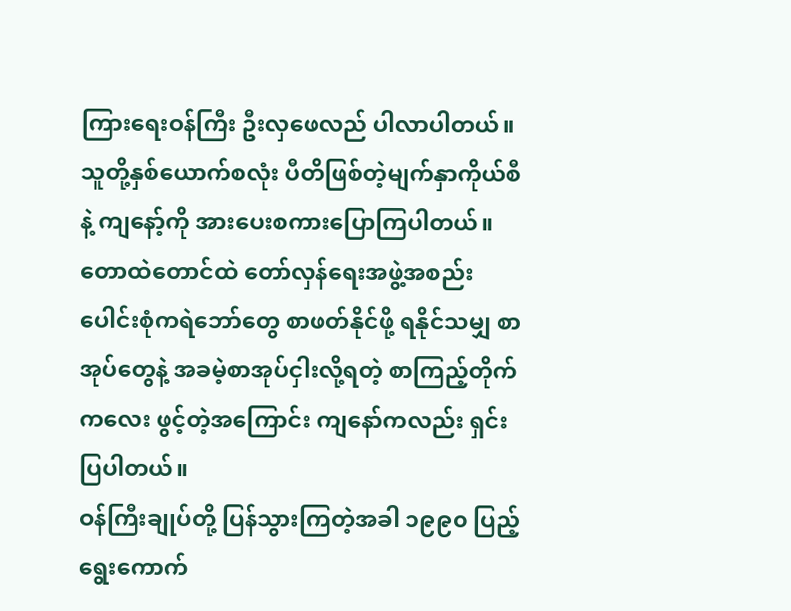ကြားရေးဝန်ကြီး ဦးလှဖေလည် ပါလာပါတယ်။ သူတို့နှစ်ယောက်စလုံး ပီတိဖြစ်တဲ့မျက်နှာကိုယ်စီနဲ့ ကျနော့်ကို အားပေးစကားပြောကြပါတယ်။
တောထဲတောင်ထဲ တော်လှန်ရေးအဖွဲ့အစည်းပေါင်းစုံကရဲဘော်တွေ စာဖတ်နိုင်ဖို့ ရနိုင်သမျှ စာအုပ်တွေနဲ့ အခမဲ့စာအုပ်ငှါးလို့ရတဲ့ စာကြည့်တိုက်ကလေး ဖွင့်တဲ့အကြောင်း ကျနော်ကလည်း ရှင်းပြပါတယ်။
ဝန်ကြီးချုပ်တို့ ပြန်သွားကြတဲ့အခါ ၁၉၉၀ ပြည့် ရွေးကောက်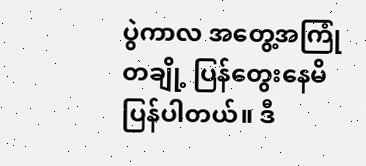ပွဲကာလ အတွေ့အကြုံတချို့ ပြန်တွေးနေမိ ပြန်ပါတယ်။ ဒီ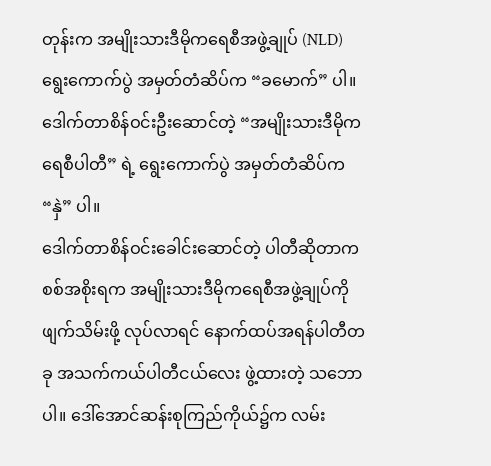တုန်းက အမျိုးသားဒီမိုကရေစီအဖွဲ့ချုပ် (NLD) ရွေးကောက်ပွဲ အမှတ်တံဆိပ်က “ခမောက်” ပါ။ ဒေါက်တာစိန်ဝင်းဦးဆောင်တဲ့ “အမျိုးသားဒီမိုကရေစီပါတီ” ရဲ့ ရွေးကောက်ပွဲ အမှတ်တံဆိပ်က “နှဲ” ပါ။
ဒေါက်တာစိန်ဝင်းခေါင်းဆောင်တဲ့ ပါတီဆိုတာက စစ်အစိုးရက အမျိုးသားဒီမိုကရေစီအဖွဲ့ချုပ်ကို ဖျက်သိမ်းဖို့ လုပ်လာရင် နောက်ထပ်အရန်ပါတီတခု အသက်ကယ်ပါတီငယ်လေး ဖွဲ့ထားတဲ့ သဘောပါ။ ဒေါ်အောင်ဆန်းစုကြည်ကိုယ်၌က လမ်း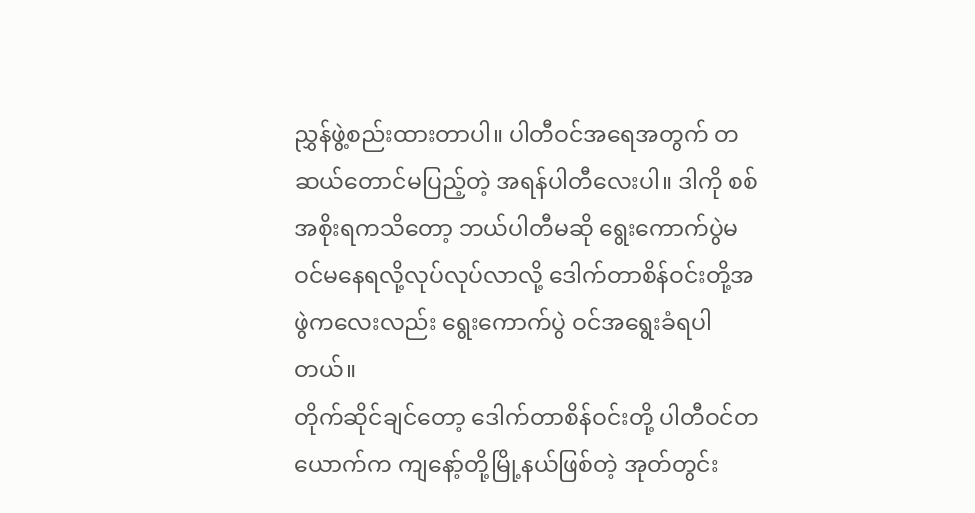ညွှန်ဖွဲ့စည်းထားတာပါ။ ပါတီဝင်အရေအတွက် တဆယ်တောင်မပြည့်တဲ့ အရန်ပါတီလေးပါ။ ဒါကို စစ်အစိုးရကသိတော့ ဘယ်ပါတီမဆို ရွေးကောက်ပွဲမဝင်မနေရလို့လုပ်လုပ်လာလို့ ဒေါက်တာစိန်ဝင်းတို့အဖွဲကလေးလည်း ရွေးကောက်ပွဲ ဝင်အရွေးခံရပါတယ်။
တိုက်ဆိုင်ချင်တော့ ဒေါက်တာစိန်ဝင်းတို့ ပါတီဝင်တယောက်က ကျနော့်တို့မြို့နယ်ဖြစ်တဲ့ အုတ်တွင်း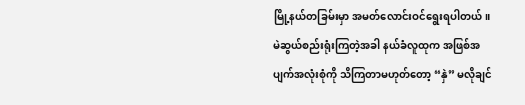မြို့နယ်တခြမ်းမှာ အမတ်လောင်းဝင်ရွေးရပါတယ်။ မဲဆွယ်စည်းရုံးကြတဲ့အခါ နယ်ခံလူထုက အဖြစ်အပျက်အလုံးစုံကို သိကြတာမဟုတ်တော့ “နှဲ” မလိုချင်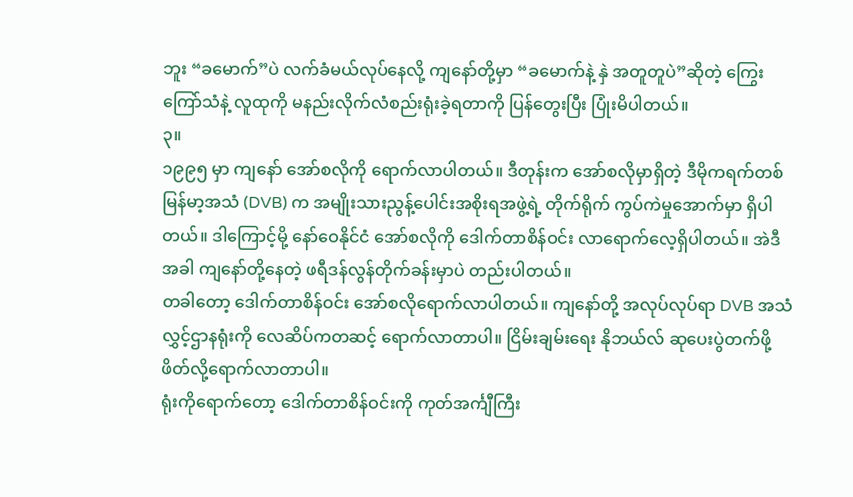ဘူး “ခမောက်”ပဲ လက်ခံမယ်လုပ်နေလို့ ကျနော်တို့မှာ “ခမောက်နဲ့ နှဲ အတူတူပဲ”ဆိုတဲ့ ကြွေးကြော်သံနဲ့ လူထုကို မနည်းလိုက်လံစည်းရုံးခဲ့ရတာကို ပြန်တွေးပြီး ပြုံးမိပါတယ်။
၃။
၁၉၉၅ မှာ ကျနော် အော်စလိုကို ရောက်လာပါတယ်။ ဒီတုန်းက အော်စလိုမှာရှိတဲ့ ဒီမိုကရက်တစ်မြန်မာ့အသံ (DVB) က အမျိုးသားညွန့်ပေါင်းအစိုးရအဖွဲ့ရဲ့ တိုက်ရိုက် ကွပ်ကဲမှုအောက်မှာ ရှိပါတယ်။ ဒါကြောင့်မို့ နော်ဝေနိုင်ငံ အော်စလိုကို ဒေါက်တာစိန်ဝင်း လာရောက်လေ့ရှိပါတယ်။ အဲဒီအခါ ကျနော်တို့နေတဲ့ ဖရီဒန်လွန်တိုက်ခန်းမှာပဲ တည်းပါတယ်။
တခါတော့ ဒေါက်တာစိန်ဝင်း အော်စလိုရောက်လာပါတယ်။ ကျနော်တို့ အလုပ်လုပ်ရာ DVB အသံလွှင့်ဌာနရုံးကို လေဆိပ်ကတဆင့် ရောက်လာတာပါ။ ငြိမ်းချမ်းရေး နိုဘယ်လ် ဆုပေးပွဲတက်ဖို့ ဖိတ်လို့ရောက်လာတာပါ။
ရုံးကိုရောက်တော့ ဒေါက်တာစိန်ဝင်းကို ကုတ်အင်္ကျီကြီး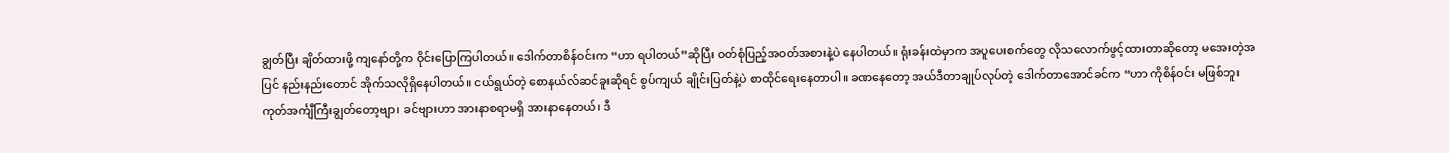ချွတ်ပြီး ချိတ်ထားဖို့ ကျနော်တို့က ဝိုင်းပြောကြပါတယ်။ ဒေါက်တာစိန်ဝင်းက “ဟာ ရပါတယ်”ဆိုပြီး ဝတ်စုံပြည့်အဝတ်အစားနဲ့ပဲ နေပါတယ်။ ရုံးခန်းထဲမှာက အပူပေးစက်တွေ လိုသလောက်ဖွင့်ထားတာဆိုတော့ မအေးတဲ့အပြင် နည်းနည်းတောင် အိုက်သလိုရှိနေပါတယ်။ ငယ်ရွယ်တဲ့ စောနယ်လ်ဆင်ခူးဆိုရင် စွပ်ကျယ် ချိုင်းပြတ်နဲ့ပဲ စာထိုင်ရေးနေတာပါ။ ခဏနေတော့ အယ်ဒီတာချုပ်လုပ်တဲ့ ဒေါက်တာအောင်ခင်က “ဟာ ကိုစိန်ဝင်း မဖြစ်ဘူး ကုတ်အင်္ကျီကြီးချွတ်တော့ဗျာ၊ ခင်ဗျားဟာ အားနာစရာမရှိ အားနာနေတယ်၊ ဒီ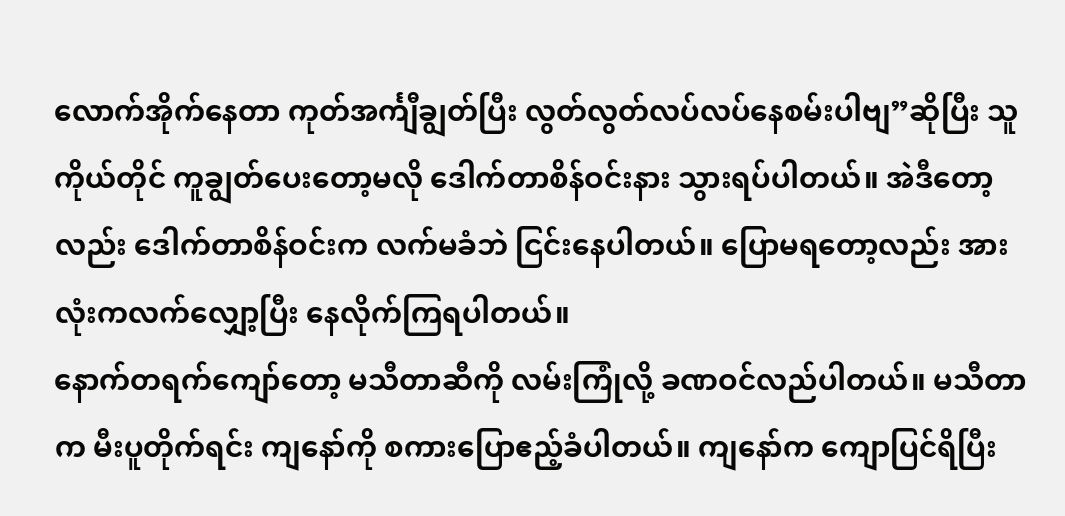လောက်အိုက်နေတာ ကုတ်အင်္ကျီချွတ်ပြီး လွတ်လွတ်လပ်လပ်နေစမ်းပါဗျ”ဆိုပြီး သူကိုယ်တိုင် ကူချွတ်ပေးတော့မလို ဒေါက်တာစိန်ဝင်းနား သွားရပ်ပါတယ်။ အဲဒီတော့လည်း ဒေါက်တာစိန်ဝင်းက လက်မခံဘဲ ငြင်းနေပါတယ်။ ပြောမရတော့လည်း အားလုံးကလက်လျှော့ပြီး နေလိုက်ကြရပါတယ်။
နောက်တရက်ကျော်တော့ မသီတာဆီကို လမ်းကြုံလို့ ခဏဝင်လည်ပါတယ်။ မသီတာက မီးပူတိုက်ရင်း ကျနော်ကို စကားပြောဧည့်ခံပါတယ်။ ကျနော်က ကျောပြင်ရိပြီး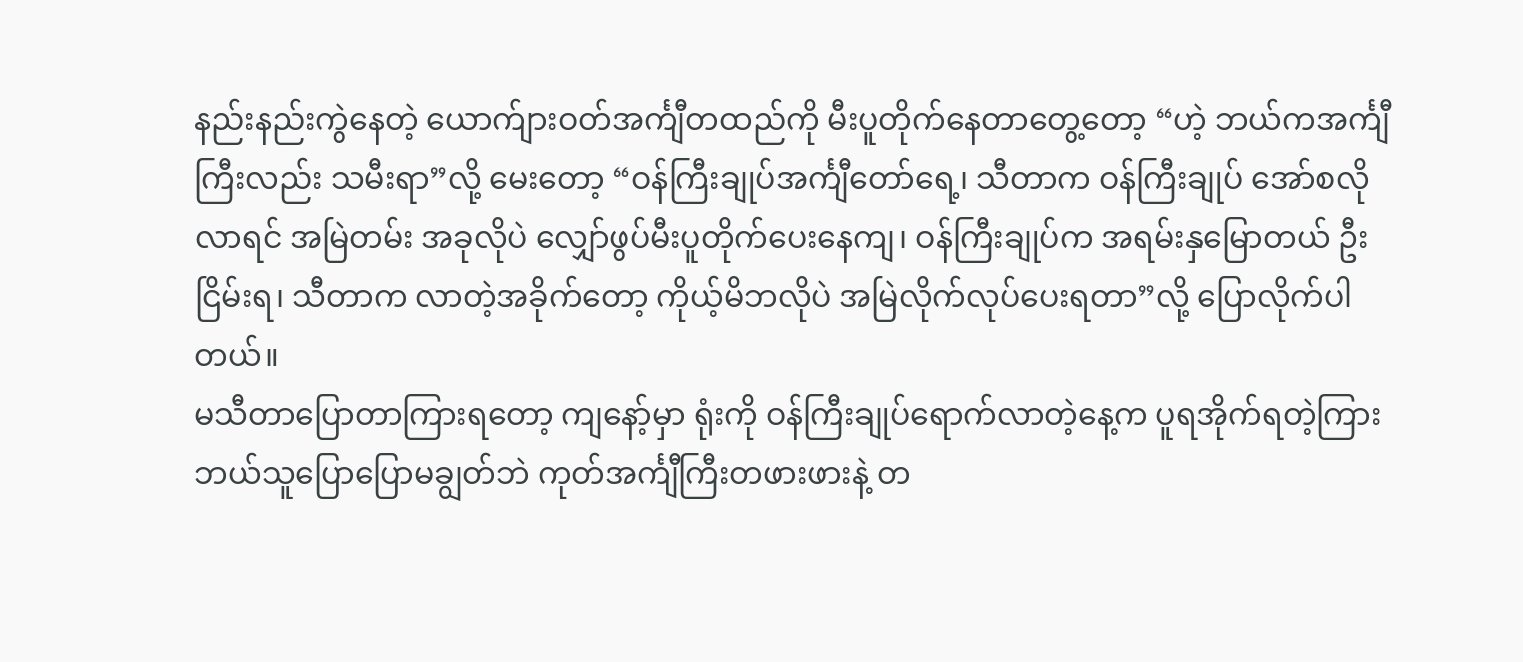နည်းနည်းကွဲနေတဲ့ ယောက်ျားဝတ်အင်္ကျီတထည်ကို မီးပူတိုက်နေတာတွေ့တော့ “ဟဲ့ ဘယ်ကအင်္ကျီကြီးလည်း သမီးရာ”လို့ မေးတော့ “ဝန်ကြီးချုပ်အင်္ကျီတော်ရေ့၊ သီတာက ဝန်ကြီးချုပ် အော်စလိုလာရင် အမြဲတမ်း အခုလိုပဲ လျှော်ဖွပ်မီးပူတိုက်ပေးနေကျ၊ ဝန်ကြီးချုပ်က အရမ်းနှမြောတယ် ဦးငြိမ်းရ၊ သီတာက လာတဲ့အခိုက်တော့ ကိုယ့်မိဘလိုပဲ အမြဲလိုက်လုပ်ပေးရတာ”လို့ ပြောလိုက်ပါတယ်။
မသီတာပြောတာကြားရတော့ ကျနော့်မှာ ရုံးကို ဝန်ကြီးချုပ်ရောက်လာတဲ့နေ့က ပူရအိုက်ရတဲ့ကြား ဘယ်သူပြောပြောမချွတ်ဘဲ ကုတ်အင်္ကျီကြီးတဖားဖားနဲ့ တ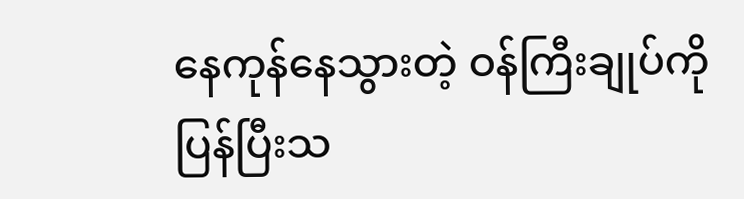နေကုန်နေသွားတဲ့ ဝန်ကြီးချုပ်ကို ပြန်ပြီးသ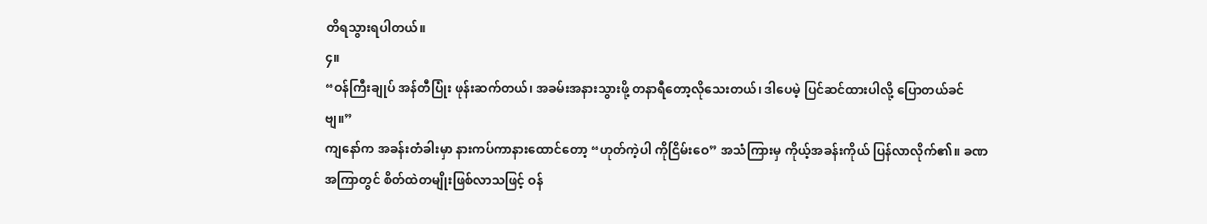တိရသွားရပါတယ်။
၄။
“ဝန်ကြီးချုပ် အန်တီပြုံး ဖုန်းဆက်တယ်၊ အခမ်းအနားသွားဖို့ တနာရီတော့လိုသေးတယ်၊ ဒါပေမဲ့ ပြင်ဆင်ထားပါလို့ ပြောတယ်ခင်ဗျ။”
ကျနော်က အခန်းတံခါးမှာ နားကပ်ကာနားထောင်တော့ “ဟုတ်ကဲ့ပါ ကိုငြိမ်းဝေ” အသံကြားမှ ကိုယ့်အခန်းကိုယ် ပြန်လာလိုက်၏။ ခဏအကြာတွင် စိတ်ထဲတမျိုးဖြစ်လာသဖြင့် ဝန်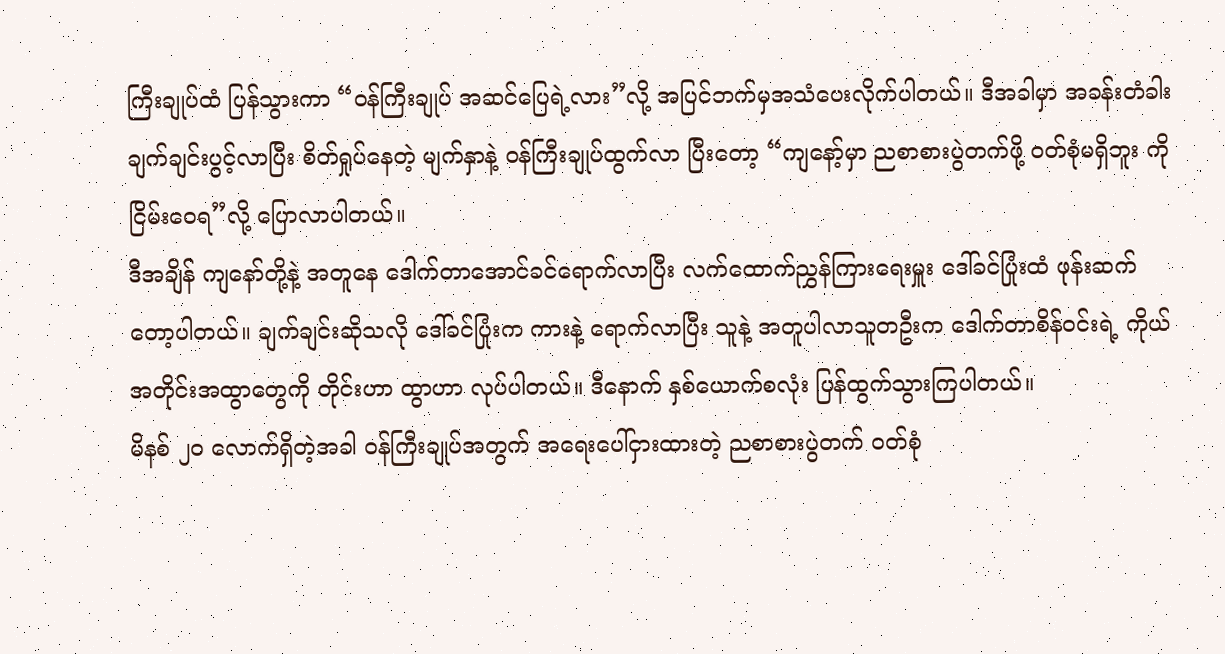ကြီးချုပ်ထံ ပြန်သွားကာ “ဝန်ကြီးချုပ် အဆင်ပြေရဲ့လား”လို့ အပြင်ဘက်မှအသံပေးလိုက်ပါတယ်။ ဒီအခါမှာ အခန်းတံခါး ချက်ချင်းပွင့်လာပြီး စိတ်ရှုပ်နေတဲ့ မျက်နှာနဲ့ ဝန်ကြီးချုပ်ထွက်လာ ပြီးတော့ “ကျနော့်မှာ ညစာစားပွဲတက်ဖို့ ဝတ်စုံမရှိဘူး ကိုငြိမ်းဝေရ”လို့ ပြောလာပါတယ်။
ဒီအချိန် ကျနော်တို့နဲ့ အတူနေ ဒေါက်တာအောင်ခင်ရောက်လာပြီး လက်ထောက်ညွှန်ကြားရေးမှူး ဒေါ်ခင်ပြုံးထံ ဖုန်းဆက်တော့ပါတယ်။ ချက်ချင်းဆိုသလို ဒေါ်ခင်ပြုံးက ကားနဲ့ ရောက်လာပြီး သူနဲ့ အတူပါလာသူတဦးက ဒေါက်တာစိန်ဝင်းရဲ့ ကိုယ်အတိုင်းအထွာတွေကို တိုင်းဟာ ထွာဟာ လုပ်ပါတယ်။ ဒီနောက် နှစ်ယောက်စလုံး ပြန်ထွက်သွားကြပါတယ်။
မိနစ် ၂၀ လောက်ရှိတဲ့အခါ ဝန်ကြီးချုပ်အတွက် အရေးပေါ်ငှားထားတဲ့ ညစာစားပွဲတက် ဝတ်စုံ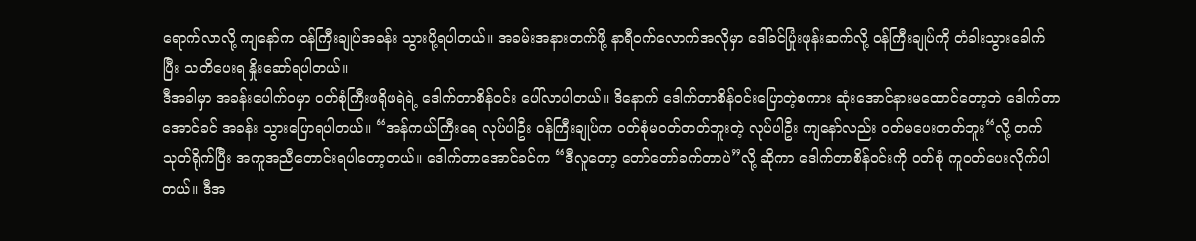ရောက်လာလို့ ကျနော်က ဝန်ကြီးချုပ်အခန်း သွားပို့ရပါတယ်။ အခမ်းအနားတက်ဖို့ နာရီဝက်လောက်အလိုမှာ ဒေါ်ခင်ပြုံးဖုန်းဆက်လို့ ဝန်ကြီးချုပ်ကို တံခါးသွားခေါက်ပြီး သတိပေးရ နှိုးဆော်ရပါတယ်။
ဒီအခါမှာ အခန်းပေါက်ဝမှာ ဝတ်စုံကြီးဖရိုဖရဲရဲ့ ဒေါက်တာစိန်ဝင်း ပေါ်လာပါတယ်။ ဒိနောက် ဒေါက်တာစိန်ဝင်းပြောတဲ့စကား ဆုံးအောင်နားမထောင်တော့ဘဲ ဒေါက်တာအောင်ခင် အခန်း သွားပြောရပါတယ်။ “အန်ကယ်ကြီးရေ လုပ်ပါဦး ဝန်ကြီးချုပ်က ဝတ်စုံမဝတ်တတ်ဘူးတဲ့ လုပ်ပါဦး ကျနော်လည်း ဝတ်မပေးတတ်ဘူး“လို့ တက်သုတ်ရိုက်ပြီး အကူအညီတောင်းရပါတော့တယ်။ ဒေါက်တာအောင်ခင်က “ဒီလူတော့ တော်တော်ခက်တာပဲ”လို့ ဆိုကာ ဒေါက်တာစိန်ဝင်းကို ဝတ်စုံ ကူဝတ်ပေးလိုက်ပါတယ်။ ဒီအ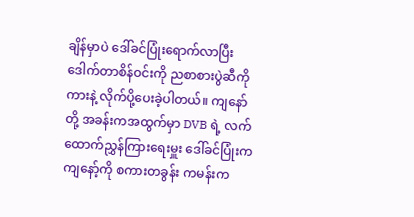ချိန်မှာပဲ ဒေါ်ခင်ပြုံးရောက်လာပြီး ဒေါက်တာစိန်ဝင်းကို ညစာစားပွဲဆီကို ကားနဲ့ လိုက်ပို့ပေးခဲ့ပါတယ်။ ကျနော်တို့ အခန်းကအထွက်မှာ DVB ရဲ့ လက်ထောက်ညွှန်ကြားရေးမှူး ဒေါ်ခင်ပြုံးက ကျနော့်ကို စကားတခွန်း ကမန်းက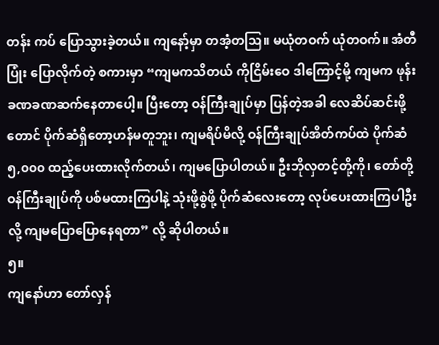တန်း ကပ် ပြောသွားခဲ့တယ်။ ကျနော့်မှာ တအံ့တဩ။ မယုံတဝက် ယုံတဝက်။ အံတီပြုံး ပြောလိုက်တဲ့ စကားမှာ “ကျမကသိတယ် ကိုငြိမ်းဝေ ဒါကြောင့်မို့ ကျမက ဖုန်းခဏခဏဆက်နေတာပေါ့။ ပြီးတော့ ဝန်ကြီးချုပ်မှာ ပြန်တဲ့အခါ လေဆိပ်ဆင်းဖို့တောင် ပိုက်ဆံရှိတော့ဟန်မတူဘူး၊ ကျမရိပ်မိလို့ ဝန်ကြီးချုပ်အိတ်ကပ်ထဲ ပိုက်ဆံ ၅,၀၀၀ ထည့်ပေးထားလိုက်တယ်၊ ကျမပြောပါတယ်။ ဦးဘိုလှတင့်တို့ကို၊ တော်တို့ ဝန်ကြီးချုပ်ကို ပစ်မထားကြပါနဲ့ သုံးဖို့စွဲဖို့ ပိုက်ဆံလေးတော့ လုပ်ပေးထားကြပါဦးလို့ ကျမပြောပြောနေရတာ” လို့ ဆိုပါတယ်။
၅။
ကျနော်ဟာ တော်လှန်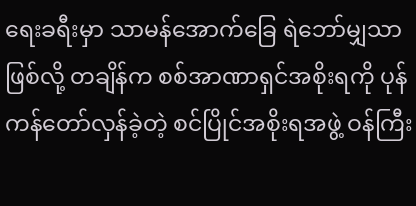ရေးခရီးမှာ သာမန်အောက်ခြေ ရဲဘော်မျှသာဖြစ်လို့ တချိန်က စစ်အာဏာရှင်အစိုးရကို ပုန်ကန်တော်လှန်ခဲ့တဲ့ စင်ပြိုင်အစိုးရအဖွဲ့ ဝန်ကြီး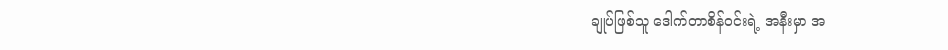ချုပ်ဖြစ်သူ ဒေါက်တာစိန်ဝင်းရဲ့ အနီးမှာ အ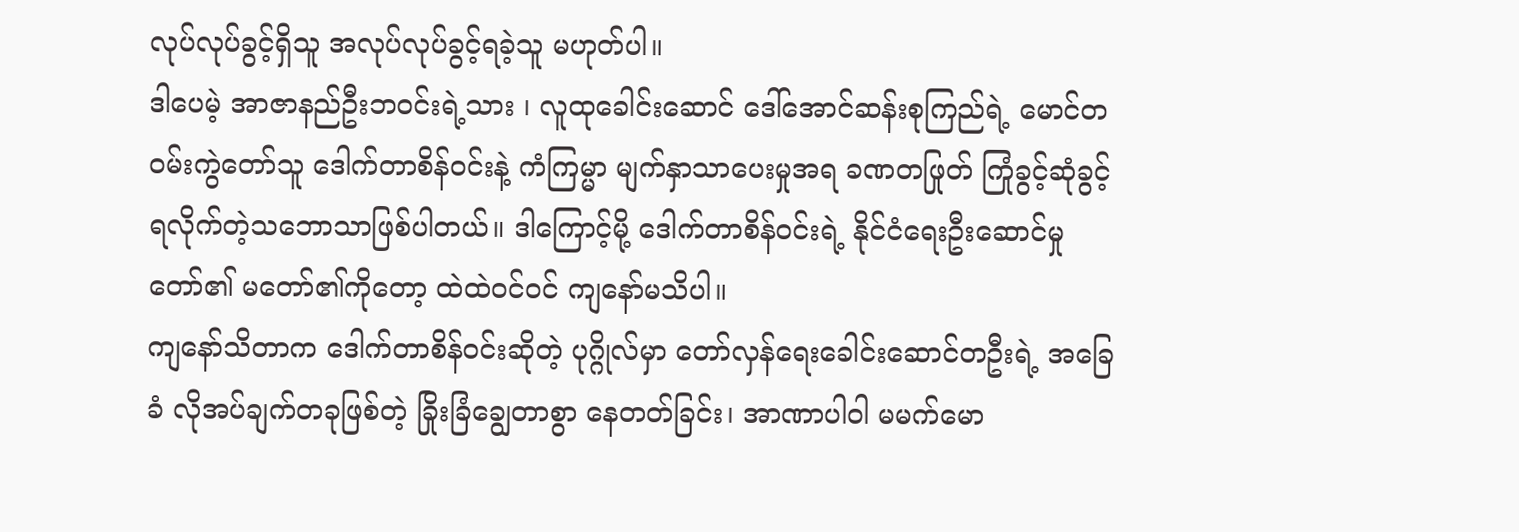လုပ်လုပ်ခွင့်ရှိသူ အလုပ်လုပ်ခွင့်ရခဲ့သူ မဟုတ်ပါ။
ဒါပေမဲ့ အာဇာနည်ဦးဘဝင်းရဲ့သား ၊ လူထုခေါင်းဆောင် ဒေါ်အောင်ဆန်းစုကြည်ရဲ့ မောင်တဝမ်းကွဲတော်သူ ဒေါက်တာစိန်ဝင်းနဲ့ ကံကြမ္မာ မျက်နှာသာပေးမှုအရ ခဏတဖြုတ် ကြုံခွင့်ဆုံခွင့် ရလိုက်တဲ့သဘောသာဖြစ်ပါတယ်။ ဒါကြောင့်မို့ ဒေါက်တာစိန်ဝင်းရဲ့ နိုင်ငံရေးဦးဆောင်မှု တော်၏ မတော်၏ကိုတော့ ထဲထဲဝင်ဝင် ကျနော်မသိပါ။
ကျနော်သိတာက ဒေါက်တာစိန်ဝင်းဆိုတဲ့ ပုဂ္ဂိုလ်မှာ တော်လှန်ရေးခေါင်းဆောင်တဦးရဲ့ အခြေခံ လိုအပ်ချက်တခုဖြစ်တဲ့ ခြိုးခြံချွေတာစွာ နေတတ်ခြင်း၊ အာဏာပါဝါ မမက်မော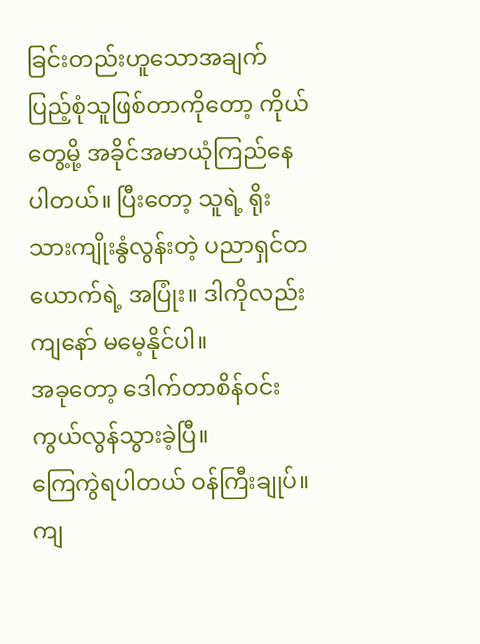ခြင်းတည်းဟူသောအချက် ပြည့်စုံသူဖြစ်တာကိုတော့ ကိုယ်တွေ့မို့ အခိုင်အမာယုံကြည်နေပါတယ်။ ပြီးတော့ သူရဲ့ ရိုးသားကျိုးနွံလွန်းတဲ့ ပညာရှင်တယောက်ရဲ့ အပြုံး။ ဒါကိုလည်း ကျနော် မမေ့နိုင်ပါ။
အခုတော့ ဒေါက်တာစိန်ဝင်း ကွယ်လွန်သွားခဲ့ပြီ။
ကြေကွဲရပါတယ် ဝန်ကြီးချုပ်။
ကျ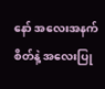နော် အလေးအနက်စိတ်နဲ့ အလေးပြု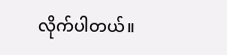လိုက်ပါတယ်။